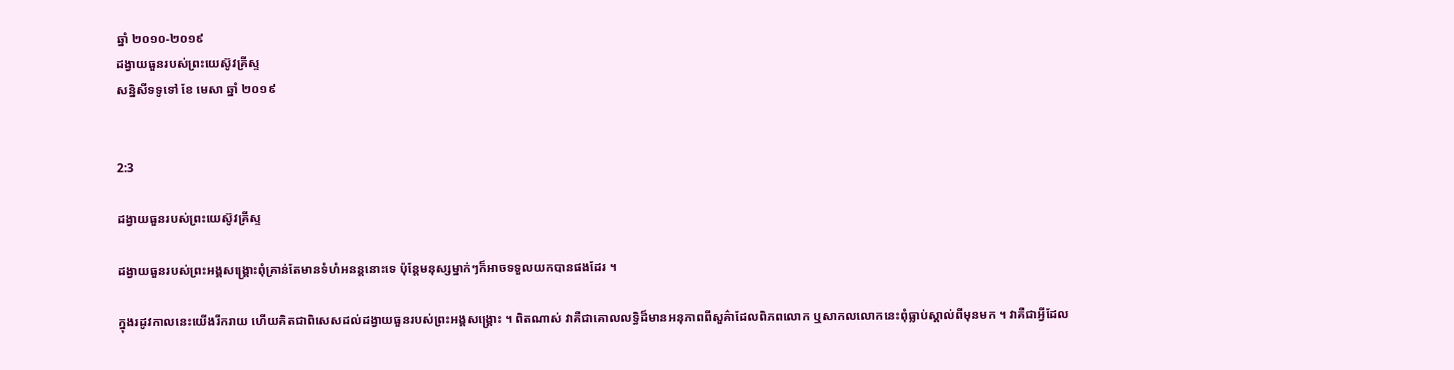ឆ្នាំ ២០១០-២០១៩
ដង្វាយធួនរបស់ព្រះយេស៊ូវគ្រីស្ទ
សន្និសីទទូទៅ ខែ មេសា ឆ្នាំ ២០១៩


2:3

ដង្វាយធួនរបស់ព្រះយេស៊ូវគ្រីស្ទ

ដង្វាយធួនរបស់ព្រះអង្គសង្គ្រោះពុំគ្រាន់តែមានទំហំអនន្ដនោះទេ ប៉ុន្តែមនុស្សម្នាក់ៗក៏អាចទទួលយកបានផងដែរ ។

ក្នុងរដូវកាលនេះយើងរីករាយ ហើយគិតជាពិសេសដល់ដង្វាយធួនរបស់ព្រះអង្គសង្គ្រោះ ។ ពិតណាស់ វាគឺជាគោលលទ្ធិដ៏មានអនុភាពពីសួគ៌ាដែលពិភពលោក ឬសាកលលោកនេះពុំធ្លាប់ស្គាល់ពីមុនមក ។ វាគឺជាអ្វីដែល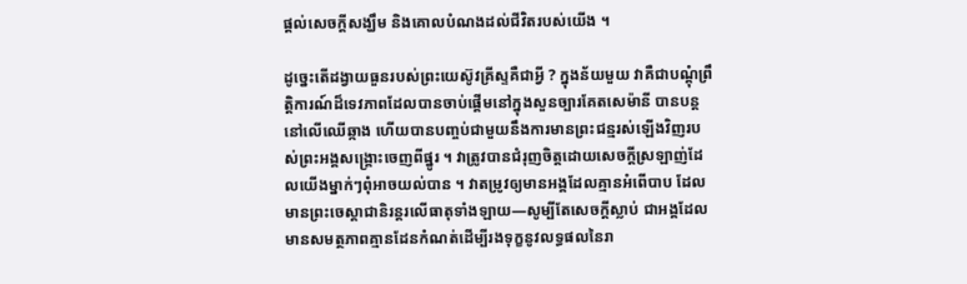ផ្ដល់សេចក្ដីសង្ឃឹម និងគោលបំណងដល់ជីវិតរបស់យើង ។

ដូច្នេះតើដង្វាយធួនរបស់ព្រះយេស៊ូវគ្រីស្ទគឺជាអ្វី ? ក្នុងន័យមួយ វាគឺជាបណ្ដុំព្រឹត្តិការណ៍ដ៏ទេវភាពដែលបានចាប់ផ្ដើមនៅក្នុងសួនច្បារគែតសេម៉ានី បានបន្តនៅលើឈើឆ្កាង ហើយបានបញ្ចប់ជាមួយនឹងការមានព្រះជន្មរស់ឡើងវិញរបស់ព្រះអង្គសង្គ្រោះចេញពីផ្នូរ ។ វាត្រូវបានជំរុញចិត្តដោយសេចក្ដីស្រឡាញ់ដែលយើងម្នាក់ៗពុំអាចយល់បាន ។ វាតម្រូវឲ្យមានអង្គដែលគ្មានអំពើបាប ដែលមានព្រះចេស្ដាជានិរន្តរលើធាតុទាំងឡាយ—សូម្បីតែសេចក្ដីស្លាប់ ជាអង្គដែលមានសមត្ថភាពគ្មានដែនកំណត់ដើម្បីរងទុក្ខនូវលទ្ធផលនៃរា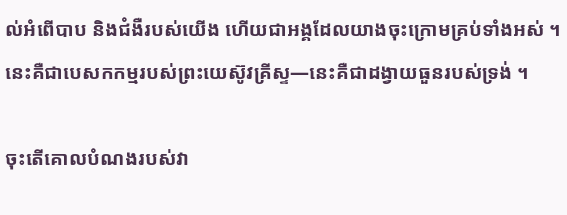ល់អំពើបាប និងជំងឺរបស់យើង ហើយជាអង្គដែលយាងចុះក្រោមគ្រប់ទាំងអស់ ។ នេះគឺជាបេសកកម្មរបស់ព្រះយេស៊ូវគ្រីស្ទ—នេះគឺជាដង្វាយធួនរបស់ទ្រង់ ។

ចុះតើគោលបំណងរបស់វា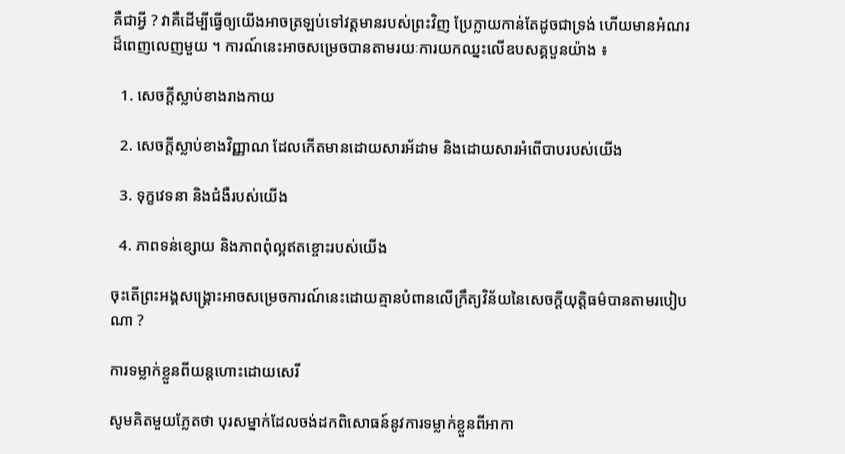គឺជាអ្វី ? វាគឺដើម្បីធ្វើឲ្យយើងអាចត្រឡប់ទៅវត្តមានរបស់ព្រះវិញ ប្រែក្លាយកាន់តែដូចជាទ្រង់ ហើយមានអំណរដ៏ពេញលេញមួយ ។ ការណ៍នេះអាចសម្រេចបានតាមរយៈការយកឈ្នះលើឧបសគ្គបួនយ៉ាង ៖

  1. សេចក្ដីស្លាប់ខាងរាងកាយ

  2. សេចក្ដីស្លាប់ខាងវិញ្ញាណ ដែលកើតមានដោយសារអ័ដាម និងដោយសារអំពើបាបរបស់យើង

  3. ទុក្ខវេទនា និងជំងឺរបស់យើង

  4. ភាពទន់ខ្សោយ និងភាពពុំល្អឥតខ្ចោះរបស់យើង

ចុះតើព្រះអង្គសង្គ្រោះអាចសម្រេចការណ៍នេះដោយគ្មានបំពានលើក្រឹត្យវិន័យនៃសេចក្ដីយុត្តិធម៌បានតាមរបៀបណា ?

ការទម្លាក់ខ្លួនពីយន្ដហោះដោយសេរី

សូមគិតមួយភ្លែតថា បុរសម្នាក់ដែលចង់ដកពិសោធន៍នូវការទម្លាក់ខ្លួនពីអាកា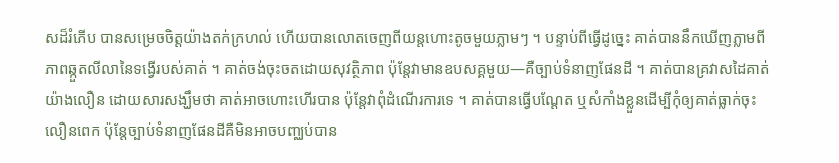សដ៏រំភើប បានសម្រេចចិត្តយ៉ាងតក់ក្រហល់ ហើយបានលោតចេញពីយន្តហោះតូចមួយភ្លាមៗ ។ បន្ទាប់ពីធ្វើដូច្នេះ គាត់បាននឹកឃើញភ្លាមពីភាពឆ្កួតលីលានៃទង្វើរបស់គាត់ ។ គាត់ចង់ចុះចតដោយសុវត្ថិភាព ប៉ុន្តែវាមានឧបសគ្គមួយ—គឺច្បាប់ទំនាញផែនដី ។ គាត់បានគ្រវាសដៃគាត់យ៉ាងលឿន ដោយសារសង្ឃឹមថា គាត់អាចហោះហើរបាន ប៉ុន្តែវាពុំដំណើរការទេ ។ គាត់បានធ្វើបណ្ដែត ឬសំកាំងខ្លួនដើម្បីកុំឲ្យគាត់ធ្លាក់ចុះលឿនពេក ប៉ុន្តែច្បាប់ទំនាញផែនដីគឺមិនអាចបញ្ឈប់បាន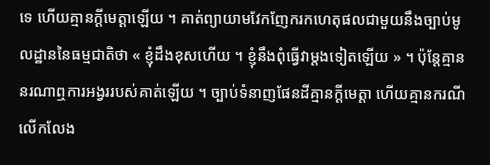ទេ ហើយគ្មានក្ដីមេត្តាឡើយ ។ គាត់ព្យាយាមវែកញែករកហេតុផលជាមួយនឹងច្បាប់មូលដ្ឋាននៃធម្មជាតិថា « ខ្ញុំដឹងខុសហើយ ។ ខ្ញុំនឹងពុំធ្វើវាម្ដងទៀតឡើយ » ។ ប៉ុន្តែគ្មាននរណាឮការអង្វររបស់គាត់ឡើយ ។ ច្បាប់ទំនាញផែនដីគ្មានក្ដីមេត្តា ហើយគ្មានករណីលើកលែង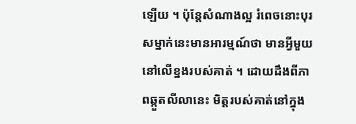ឡើយ ។ ប៉ុន្តែសំណាងល្អ រំពេចនោះបុរសម្នាក់នេះមានអារម្មណ៍ថា មានអ្វីមួយនៅលើខ្នងរបស់គាត់ ។ ដោយដឹងពីភាពឆ្កួតលីលានេះ មិត្តរបស់គាត់នៅក្នុង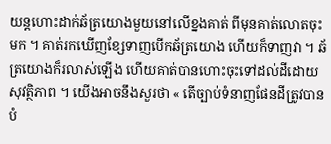យន្តហោះដាក់ឆ័ត្រយោងមួយនៅលើខ្នងគាត់ ពីមុនគាត់លោតចុះមក ។ គាត់រកឃើញខ្សែទាញបើកឆ័ត្រយោង ហើយក៏ទាញវា ។ ឆ័ត្រយោងក៏រលាស់ឡើង ហើយគាត់បានហោះចុះទៅដល់ដីដោយសុវត្ថិភាព ។ យើងអាចនឹងសួរថា « តើច្បាប់ទំនាញផែនដីត្រូវបានបំ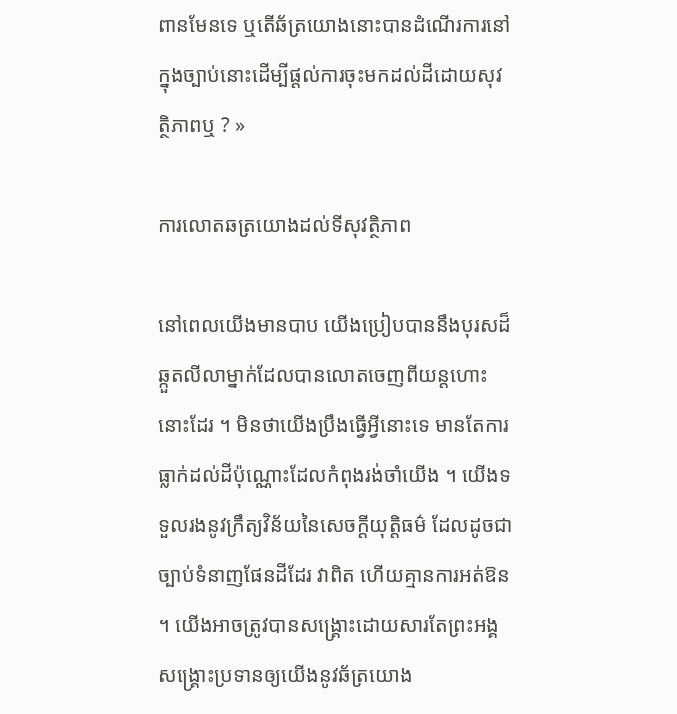ពានមែនទេ ឬតើឆ័ត្រយោងនោះបានដំណើរការនៅក្នុងច្បាប់នោះដើម្បីផ្ដល់ការចុះមកដល់ដីដោយសុវត្ថិភាពឬ ? »

ការលោតឆត្រយោងដល់ទីសុវត្ថិភាព

នៅពេលយើងមានបាប យើងប្រៀបបាននឹងបុរសដ៏ឆ្កួតលីលាម្នាក់ដែលបានលោតចេញពីយន្តហោះនោះដែរ ។ មិនថាយើងប្រឹងធ្វើអ្វីនោះទេ មានតែការធ្លាក់ដល់ដីប៉ុណ្ណោះដែលកំពុងរង់ចាំយើង ។ យើងទទួលរងនូវក្រឹត្យវិន័យនៃសេចក្ដីយុត្តិធម៌ ដែលដូចជាច្បាប់ទំនាញផែនដីដែរ វាពិត ហើយគ្មានការអត់ឱន ។ យើងអាចត្រូវបានសង្គ្រោះដោយសារតែព្រះអង្គសង្គ្រោះប្រទានឲ្យយើងនូវឆ័ត្រយោង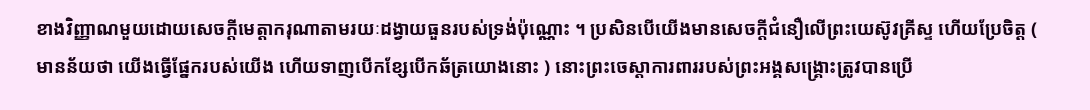ខាងវិញ្ញាណមួយដោយសេចក្ដីមេត្តាករុណាតាមរយៈដង្វាយធួនរបស់ទ្រង់ប៉ុណ្ណោះ ។ ប្រសិនបើយើងមានសេចក្ដីជំនឿលើព្រះយេស៊ូវគ្រីស្ទ ហើយប្រែចិត្ត ( មានន័យថា យើងធ្វើផ្នែករបស់យើង ហើយទាញបើកខ្សែបើកឆ័ត្រយោងនោះ ) នោះព្រះចេស្ដាការពាររបស់ព្រះអង្គសង្គ្រោះត្រូវបានប្រើ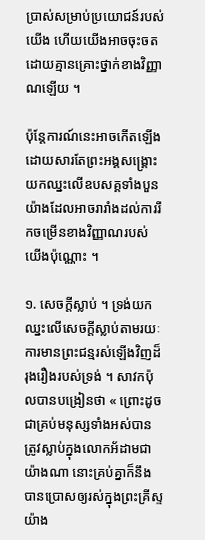ប្រាស់សម្រាប់ប្រយោជន៍របស់យើង ហើយយើងអាចចុះចតដោយគ្មានគ្រោះថ្នាក់ខាងវិញ្ញាណឡើយ ។

ប៉ុន្តែការណ៍នេះអាចកើតឡើង ដោយសារតែព្រះអង្គសង្គ្រោះយកឈ្នះលើឧបសគ្គទាំងបួនយ៉ាងដែលអាចរារាំងដល់ការរីកចម្រើនខាងវិញ្ញាណរបស់យើងប៉ុណ្ណោះ ។

១. សេចក្ដីស្លាប់ ។ ទ្រង់យកឈ្នះលើសេចក្ដីស្លាប់តាមរយៈការមានព្រះជន្មរស់ឡើងវិញដ៏រុងរឿងរបស់ទ្រង់ ។ សាវកប៉ុលបានបង្រៀនថា « ព្រោះដូចជាគ្រប់មនុស្សទាំងអស់បានត្រូវស្លាប់ក្នុងលោកអ័ដាមជាយ៉ាងណា នោះគ្រប់គ្នាក៏នឹងបានប្រោសឲ្យរស់ក្នុងព្រះគ្រីស្ទយ៉ាង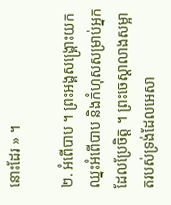នោះដែរ » ។

២. អំពើបាប ។ ព្រះអង្គសង្គ្រោះយកឈ្នះអំពើបាប និងកំហុសសម្រាប់អ្នកដែលប្រែចិត្ត ។ ព្រះចេស្ដាលាងសម្អាតរបស់ទ្រង់ដែលអេសា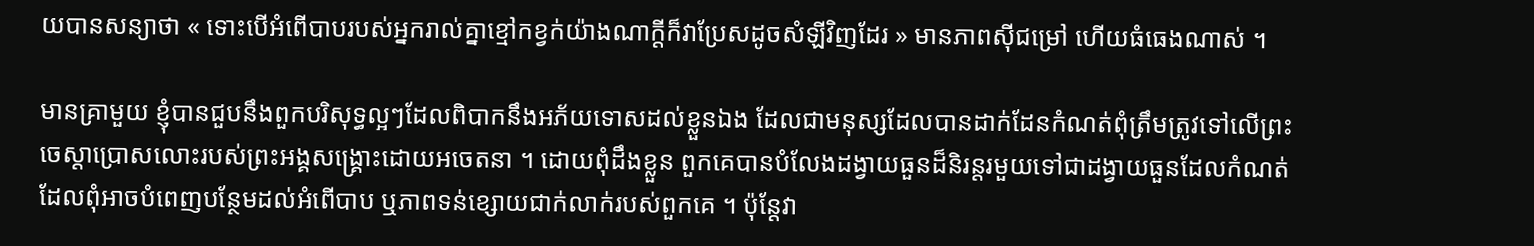យបានសន្យាថា « ទោះបើអំពើបាបរបស់អ្នករាល់គ្នាខ្មៅកខ្វក់យ៉ាងណាក្តីក៏វាប្រែសដូចសំឡីវិញដែរ » មានភាពស៊ីជម្រៅ ហើយធំធេងណាស់ ។

មានគ្រាមួយ ខ្ញុំបានជួបនឹងពួកបរិសុទ្ធល្អៗដែលពិបាកនឹងអភ័យទោសដល់ខ្លួនឯង ដែលជាមនុស្សដែលបានដាក់ដែនកំណត់ពុំត្រឹមត្រូវទៅលើព្រះចេស្ដាប្រោសលោះរបស់ព្រះអង្គសង្គ្រោះដោយអចេតនា ។ ដោយពុំដឹងខ្លួន ពួកគេបានបំលែងដង្វាយធួនដ៏និរន្ដរមួយទៅជាដង្វាយធួនដែលកំណត់ ដែលពុំអាចបំពេញបន្ថែមដល់អំពើបាប ឬភាពទន់ខ្សោយជាក់លាក់របស់ពួកគេ ។ ប៉ុន្តែវា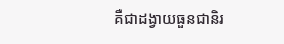គឺជាដង្វាយធួនជានិរ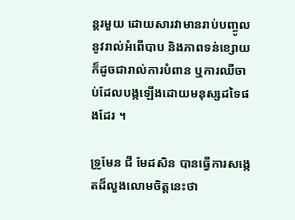ន្តរមួយ ដោយសារវាមានរាប់បញ្ចូលនូវរាល់អំពើបាប និងភាពទន់ខ្សោយ ក៏ដូចជារាល់ការបំពាន ឬការឈឺចាប់ដែលបង្កឡើងដោយមនុស្សដទៃផងដែរ ។

ទ្រូមែន ជី មែដសិន បានធ្វើការសង្កេតដ៏លួងលោមចិត្តនេះថា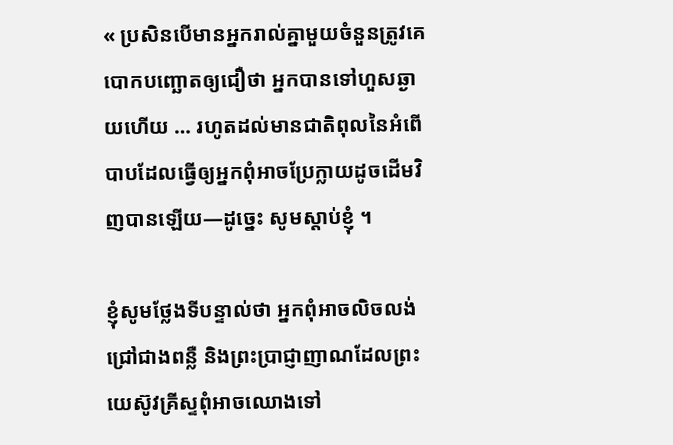« ប្រសិនបើមានអ្នករាល់គ្នាមួយចំនួនត្រូវគេបោកបញ្ឆោតឲ្យជឿថា អ្នកបានទៅហួសឆ្ងាយហើយ … រហូតដល់មានជាតិពុលនៃអំពើបាបដែលធ្វើឲ្យអ្នកពុំអាចប្រែក្លាយដូចដើមវិញបានឡើយ—ដូច្នេះ សូមស្ដាប់ខ្ញុំ ។

ខ្ញុំសូមថ្លែងទីបន្ទាល់ថា អ្នកពុំអាចលិចលង់ជ្រៅជាងពន្លឺ និងព្រះប្រាជ្ញាញាណដែលព្រះយេស៊ូវគ្រីស្ទពុំអាចឈោងទៅ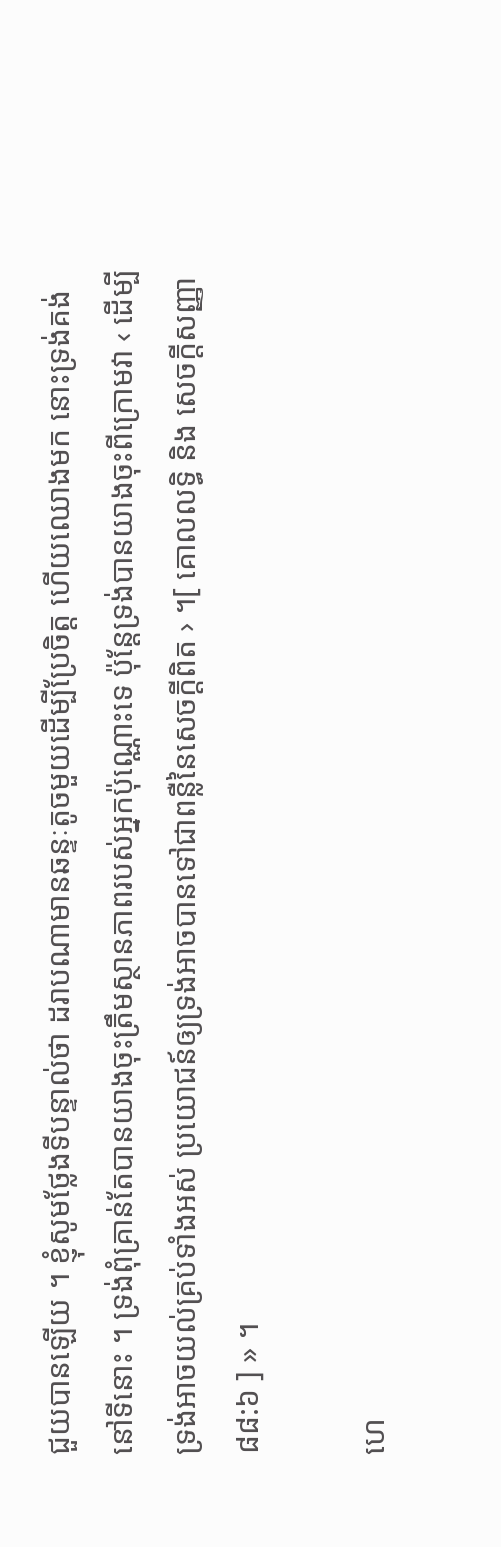ជួយបានឡើយ ។ ខ្ញុំសូមថ្លែងទីបន្ទាល់ថា ដរាបណាមានឆន្ទៈតូចមួយដើម្បីប្រែចិត្ត ហើយឈោងមក នោះទ្រង់គង់នៅទីនោះ ។ ទ្រង់ពុំគ្រាន់តែបានយាងចុះត្រឹមស្ថានភាពរបស់អ្នកប៉ុណ្ណោះទេ ប៉ុន្តែទ្រង់បានយាងចុះពីក្រោមវា ‹ ដើម្បីទ្រង់អាចយល់គ្រប់ទាំងអស់ ប្រយោជន៍ឲ្យទ្រង់អាចបានទៅជាពន្លឺនៃសេចក្ដីពិត › ។[ គោលលទ្ធិ និង សេចក្ដីសញ្ញា ៨៨:៦ ] » ។

ហេ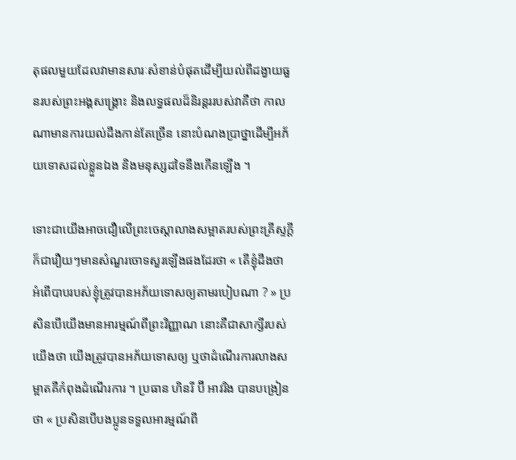តុផលមួយដែលវាមានសារៈសំខាន់បំផុតដើម្បីយល់ពីដង្វាយធួនរបស់ព្រះអង្គសង្គ្រោះ និងលទ្ធផលដ៏និរន្តររបស់វាគឺថា កាលណាមានការយល់ដឹងកាន់តែច្រើន នោះបំណងប្រាថ្នាដើម្បីអភ័យទោសដល់ខ្លួនឯង និងមនុស្សដទៃនឹងកើនឡើង ។

ទោះជាយើងអាចជឿលើព្រះចេស្ដាលាងសម្អាតរបស់ព្រះគ្រីស្ទក្ដី ក៏ជារឿយៗមានសំណួរចោទសួរឡើងផងដែរថា « តើខ្ញុំដឹងថា អំពើបាបរបស់ខ្ញុំត្រូវបានអភ័យទោសឲ្យតាមរបៀបណា ? » ប្រសិនបើយើងមានអារម្មណ៍ពីព្រះវិញ្ញាណ នោះគឺជាសាក្សីរបស់យើងថា យើងត្រូវបានអភ័យទោសឲ្យ ឬថាដំណើរការលាងសម្អាតគឺកំពុងដំណើរការ ។ ប្រធាន ហិនរី ប៊ី អាវរិង បានបង្រៀនថា « ប្រសិនបើបងប្អូនទទួលអារម្មណ៍ពី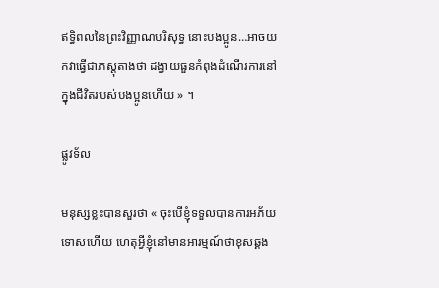ឥទ្ធិពលនៃព្រះវិញ្ញាណបរិសុទ្ធ នោះបងប្អូន…អាចយកវាធ្វើជាភស្ដុតាងថា ដង្វាយធួនកំពុងដំណើរការនៅក្នុងជីវិតរបស់បងប្អូនហើយ » ។

ផ្លូវទ័ល

មនុស្សខ្លះបានសួរថា « ចុះបើខ្ញុំទទួលបានការអភ័យទោសហើយ ហេតុអ្វីខ្ញុំនៅមានអារម្មណ៍ថាខុសឆ្គង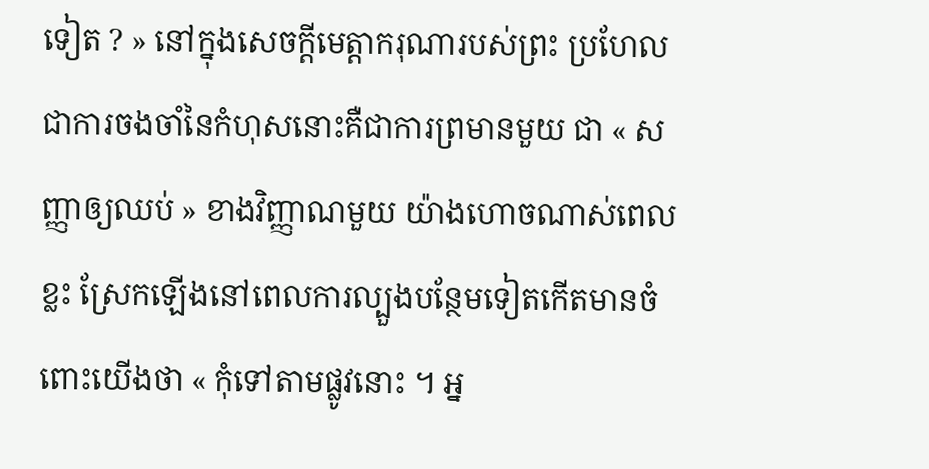ទៀត ? » នៅក្នុងសេចក្ដីមេត្តាករុណារបស់ព្រះ ប្រហែលជាការចងចាំនៃកំហុសនោះគឺជាការព្រមានមួយ ជា « សញ្ញាឲ្យឈប់ » ខាងវិញ្ញាណមួយ យ៉ាងហោចណាស់ពេលខ្លះ ស្រែកឡើងនៅពេលការល្បួងបន្ថែមទៀតកើតមានចំពោះយើងថា « កុំទៅតាមផ្លូវនោះ ។ អ្ន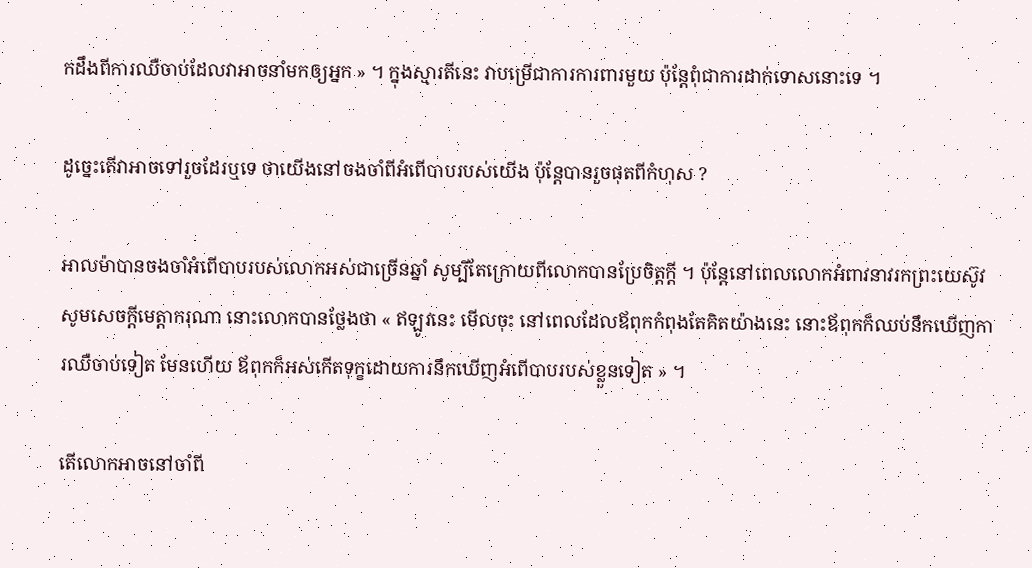កដឹងពីការឈឺចាប់ដែលវាអាចនាំមកឲ្យអ្នក » ។ ក្នុងស្មារតីនេះ វាបម្រើជាការការពារមួយ ប៉ុន្តែពុំជាការដាក់ទោសនោះទេ ។

ដូច្នេះតើវាអាចទៅរួចដែរឬទេ ថាយើងនៅចងចាំពីអំពើបាបរបស់យើង ប៉ុន្តែបានរួចផុតពីកំហុស ?

អាលម៉ាបានចងចាំអំពើបាបរបស់លោកអស់ជាច្រើនឆ្នាំ សូម្បីតែក្រោយពីលោកបានប្រែចិត្តក្ដី ។ ប៉ុន្តែនៅពេលលោកអំពាវនាវរកព្រះយេស៊ូវសូមសេចក្ដីមេត្តាករុណា នោះលោកបានថ្លែងថា « ឥឡូវនេះ មើលចុះ នៅពេលដែលឪពុកកំពុងតែគិតយ៉ាងនេះ នោះឪពុកក៏ឈប់នឹកឃើញការឈឺចាប់ទៀត មែនហើយ ឪពុកក៏អស់កើតទុក្ខដោយការនឹកឃើញអំពើបាបរបស់ខ្លួនទៀត » ។

តើលោកអាចនៅចាំពី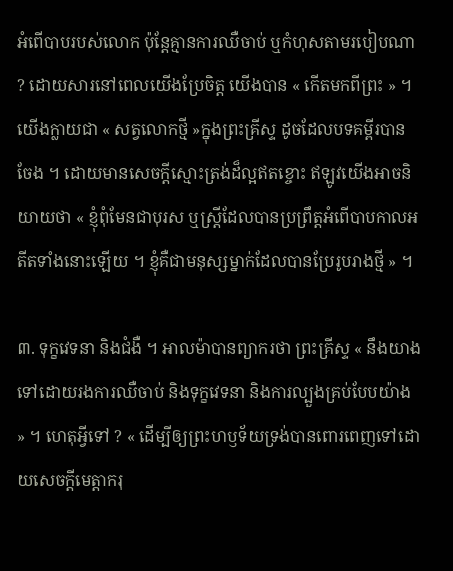អំពើបាបរបស់លោក ប៉ុន្តែគ្មានការឈឺចាប់ ឬកំហុសតាមរបៀបណា ? ដោយសារនៅពេលយើងប្រែចិត្ត យើងបាន « កើតមកពីព្រះ » ។ យើងក្លាយជា « សត្វលោកថ្មី »ក្នុងព្រះគ្រីស្ទ ដូចដែលបទគម្ពីរបានចែង ។ ដោយមានសេចក្ដីស្មោះត្រង់ដ៏ល្អឥតខ្ចោះ ឥឡូវយើងអាចនិយាយថា « ខ្ញុំពុំមែនជាបុរស ឬស្ត្រីដែលបានប្រព្រឹត្តអំពើបាបកាលអតីតទាំងនោះឡើយ ។ ខ្ញុំគឺជាមនុស្សម្នាក់ដែលបានប្រែរូបរាងថ្មី » ។

៣. ទុក្ខវេទនា និងជំងឺ ។ អាលម៉ាបានព្យាករថា ព្រះគ្រីស្ទ « នឹងយាងទៅដោយរងការឈឺចាប់ និងទុក្ខវេទនា និងការល្បួងគ្រប់បែបយ៉ាង » ។ ហេតុអ្វីទៅ ? « ដើម្បីឲ្យព្រះហឫទ័យទ្រង់បានពោរពេញទៅដោយសេចក្ដីមេត្តាករុ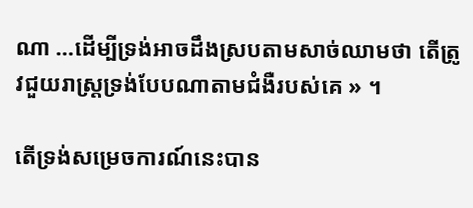ណា …ដើម្បីទ្រង់អាចដឹងស្របតាមសាច់ឈាមថា តើត្រូវជួយរាស្ត្រទ្រង់បែបណាតាមជំងឺរបស់គេ » ។

តើទ្រង់សម្រេចការណ៍នេះបាន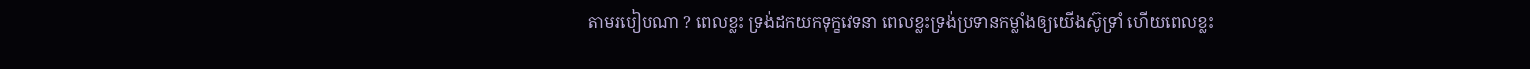តាមរបៀបណា ? ពេលខ្លះ ទ្រង់ដកយកទុក្ខវេទនា ពេលខ្លះទ្រង់ប្រទានកម្លាំងឲ្យយើងស៊ូទ្រាំ ហើយពេលខ្លះ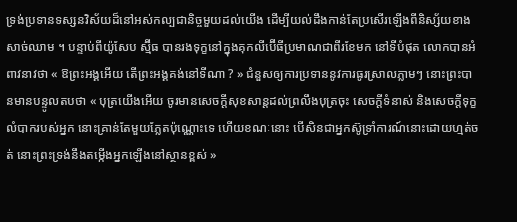ទ្រង់ប្រទានទស្សនវិស័យដ៏នៅអស់កល្បជានិច្ចមួយដល់យើង ដើម្បីយល់ដឹងកាន់តែប្រសើរឡើងពីនិស្ស័យខាងសាច់ឈាម ។ បន្ទាប់ពីយ៉ូសែប ស្ម៊ីធ បានរងទុក្ខនៅក្នុងគុកលីប៊ើធីប្រមាណជាពីរខែមក នៅទីបំផុត លោកបានអំពាវនាវថា « ឱព្រះអង្គអើយ តើព្រះអង្គគង់នៅទីណា ? » ជំនួសឲ្យការប្រទាននូវការធូរស្រាលភ្លាមៗ នោះព្រះបានមានបន្ទូលតបថា « បុត្រយើងអើយ ចូរមានសេចក្ដីសុខសាន្តដល់ព្រលឹងបុត្រចុះ សេចក្ដីទំនាស់ និងសេចក្ដីទុក្ខលំបាករបស់អ្នក នោះគ្រាន់តែមួយភ្លែតប៉ុណ្ណោះទេ ហើយខណៈនោះ បើសិនជាអ្នកស៊ូទ្រាំការណ៍នោះដោយហ្មត់ចត់ នោះព្រះទ្រង់នឹងតម្កើងអ្នកឡើងនៅស្ថានខ្ពស់ »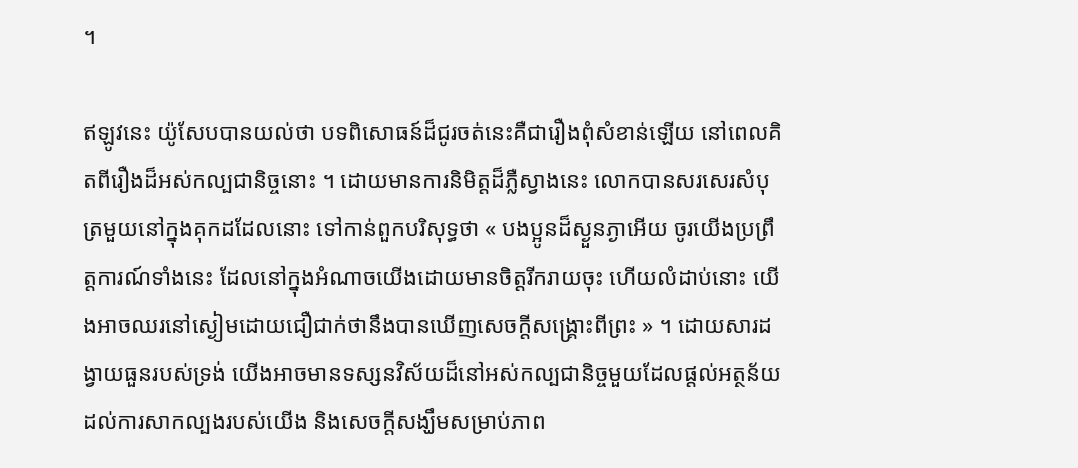។

ឥឡូវនេះ យ៉ូសែបបានយល់ថា បទពិសោធន៍ដ៏ជូរចត់នេះគឺជារឿងពុំសំខាន់ឡើយ នៅពេលគិតពីរឿងដ៏អស់កល្បជានិច្ចនោះ ។ ដោយមានការនិមិត្តដ៏ភ្លឺស្វាងនេះ លោកបានសរសេរសំបុត្រមួយនៅក្នុងគុកដដែលនោះ ទៅកាន់ពួកបរិសុទ្ធថា « បងប្អូនដ៏ស្ងួនភ្ងាអើយ ចូរយើងប្រព្រឹត្តការណ៍ទាំងនេះ ដែលនៅក្នុងអំណាចយើងដោយមានចិត្តរីករាយចុះ ហើយលំដាប់នោះ យើងអាចឈរនៅស្ងៀមដោយជឿជាក់ថានឹងបានឃើញសេចក្ដីសង្គ្រោះពីព្រះ » ។ ដោយសារដង្វាយធួនរបស់ទ្រង់ យើងអាចមានទស្សនវិស័យដ៏នៅអស់កល្បជានិច្ចមួយដែលផ្ដល់អត្ថន័យដល់ការសាកល្បងរបស់យើង និងសេចក្ដីសង្ឃឹមសម្រាប់ភាព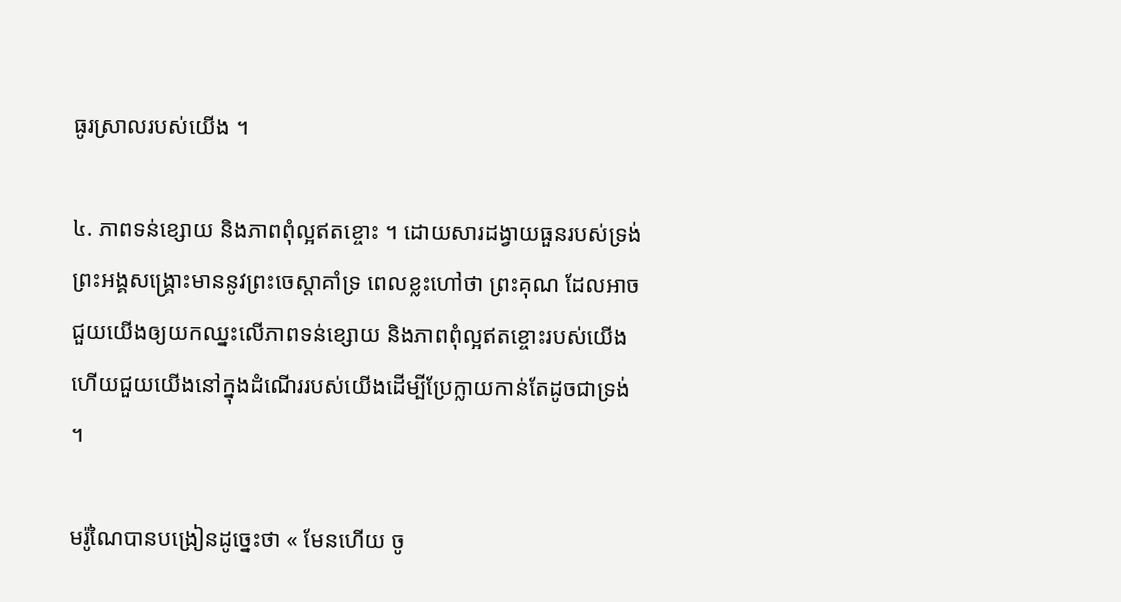ធូរស្រាលរបស់យើង ។

៤. ភាពទន់ខ្សោយ និងភាពពុំល្អឥតខ្ចោះ ។ ដោយសារដង្វាយធួនរបស់ទ្រង់ ព្រះអង្គសង្គ្រោះមាននូវព្រះចេស្ដាគាំទ្រ ពេលខ្លះហៅថា ព្រះគុណ ដែលអាចជួយយើងឲ្យយកឈ្នះលើភាពទន់ខ្សោយ និងភាពពុំល្អឥតខ្ចោះរបស់យើង ហើយជួយយើងនៅក្នុងដំណើររបស់យើងដើម្បីប្រែក្លាយកាន់តែដូចជាទ្រង់ ។

មរ៉ូណៃបានបង្រៀនដូច្នេះថា « មែនហើយ ចូ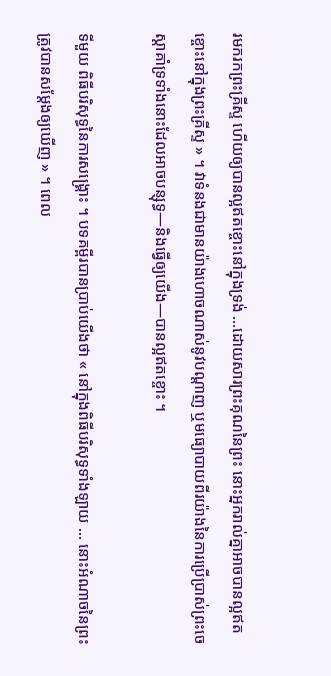រមករកព្រះគ្រីស្ទ ហើយឲ្យបានល្អឥតខ្ចោះនៅក្នុងទ្រង់ …ដោយសារព្រះគុណនៃព្រះ នោះអ្នករាល់គ្នាអាចបានល្អឥតខ្ចោះនៅក្នុងព្រះគ្រីស្ទ » ។ វាទំនងជាមានយ៉ាងហោចណាស់នូវបណ្ដាញ ឬមធ្យោបាយពីរយ៉ាងនៃការប្រើប្រាស់ព្រះចេស្ដាគាំទ្រទាំងនោះដែលអាចបន្សុទ្ធ—និងធ្វើឲ្យយើង—បានល្អឥតខ្ចោះ ។

ទីមួយ ពិធីបរិសុទ្ធនៃការសង្គ្រោះ ។ បទគម្ពីរបានប្រាប់យើងថា « នៅក្នុងពិធីបរិសុទ្ធទាំងឡាយ … នោះអំណាចនៃព្រះត្រូវបានសម្ដែងឲ្យឃើញ » ។ ពេល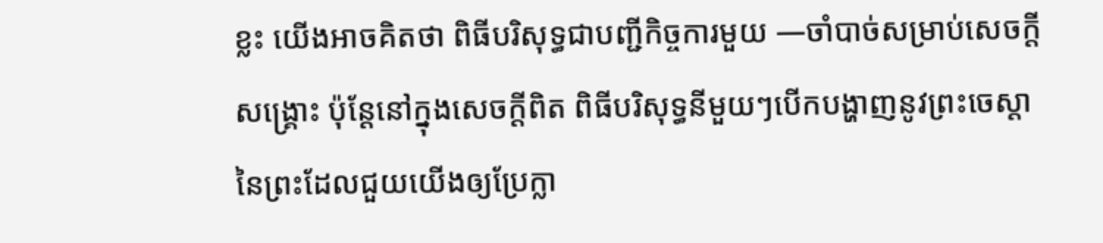ខ្លះ យើងអាចគិតថា ពិធីបរិសុទ្ធជាបញ្ជីកិច្ចការមួយ —ចាំបាច់សម្រាប់សេចក្ដីសង្គ្រោះ ប៉ុន្តែនៅក្នុងសេចក្ដីពិត ពិធីបរិសុទ្ធនីមួយៗបើកបង្ហាញនូវព្រះចេស្ដានៃព្រះដែលជួយយើងឲ្យប្រែក្លា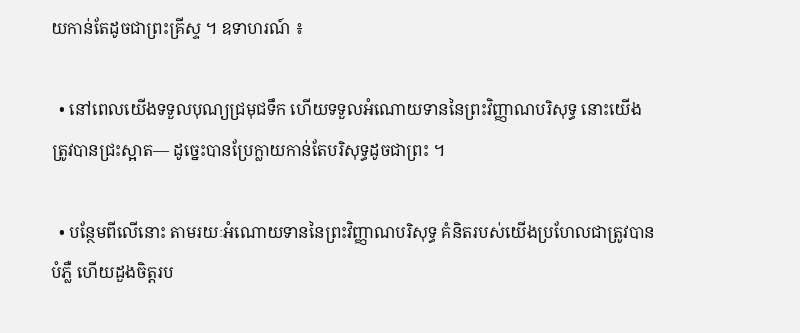យកាន់តែដូចជាព្រះគ្រីស្ទ ។ ឧទាហរណ៍ ៖

  • នៅពេលយើងទទួលបុណ្យជ្រមុជទឹក ហើយទទួលអំណោយទាននៃព្រះវិញ្ញាណបរិសុទ្ធ នោះយើងត្រូវបានជ្រះស្អាត— ដូច្នេះបានប្រែក្លាយកាន់តែបរិសុទ្ធដូចជាព្រះ ។

  • បន្ថែមពីលើនោះ តាមរយៈអំណោយទាននៃព្រះវិញ្ញាណបរិសុទ្ធ គំនិតរបស់យើងប្រហែលជាត្រូវបានបំភ្លឺ ហើយដួងចិត្តរប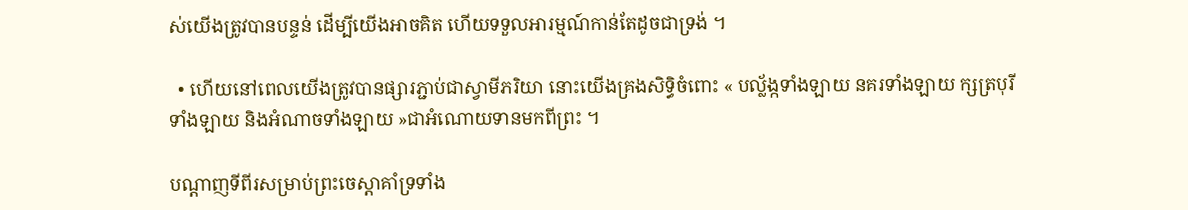ស់យើងត្រូវបានបន្ទន់ ដើម្បីយើងអាចគិត ហើយទទួលអារម្មណ៍កាន់តែដូចជាទ្រង់ ។

  • ហើយនៅពេលយើងត្រូវបានផ្សារភ្ជាប់ជាស្វាមីភរិយា នោះយើងគ្រងសិទ្ធិចំពោះ « បល្ល័ង្កទាំងឡាយ នគរទាំងឡាយ ក្សត្របុរីទាំងឡាយ និងអំណាចទាំងឡាយ »ជាអំណោយទានមកពីព្រះ ។

បណ្ដាញទីពីរសម្រាប់ព្រះចេស្ដាគាំទ្រទាំង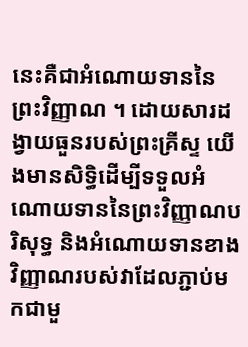នេះគឺជាអំណោយទាននៃព្រះវិញ្ញាណ ។ ដោយសារដង្វាយធួនរបស់ព្រះគ្រីស្ទ យើងមានសិទ្ធិដើម្បីទទួលអំណោយទាននៃព្រះវិញ្ញាណបរិសុទ្ធ និងអំណោយទានខាងវិញ្ញាណរបស់វាដែលភ្ជាប់មកជាមួ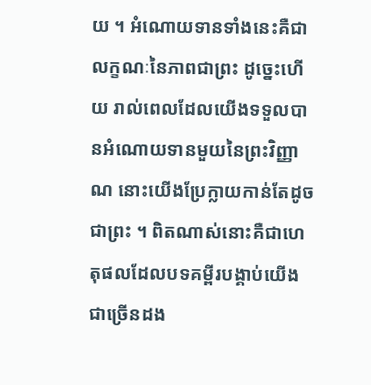យ ។ អំណោយទានទាំងនេះគឺជាលក្ខណៈនៃភាពជាព្រះ ដូច្នេះហើយ រាល់ពេលដែលយើងទទួលបានអំណោយទានមួយនៃព្រះវិញ្ញាណ នោះយើងប្រែក្លាយកាន់តែដូចជាព្រះ ។ ពិតណាស់នោះគឺជាហេតុផលដែលបទគម្ពីរបង្គាប់យើងជាច្រើនដង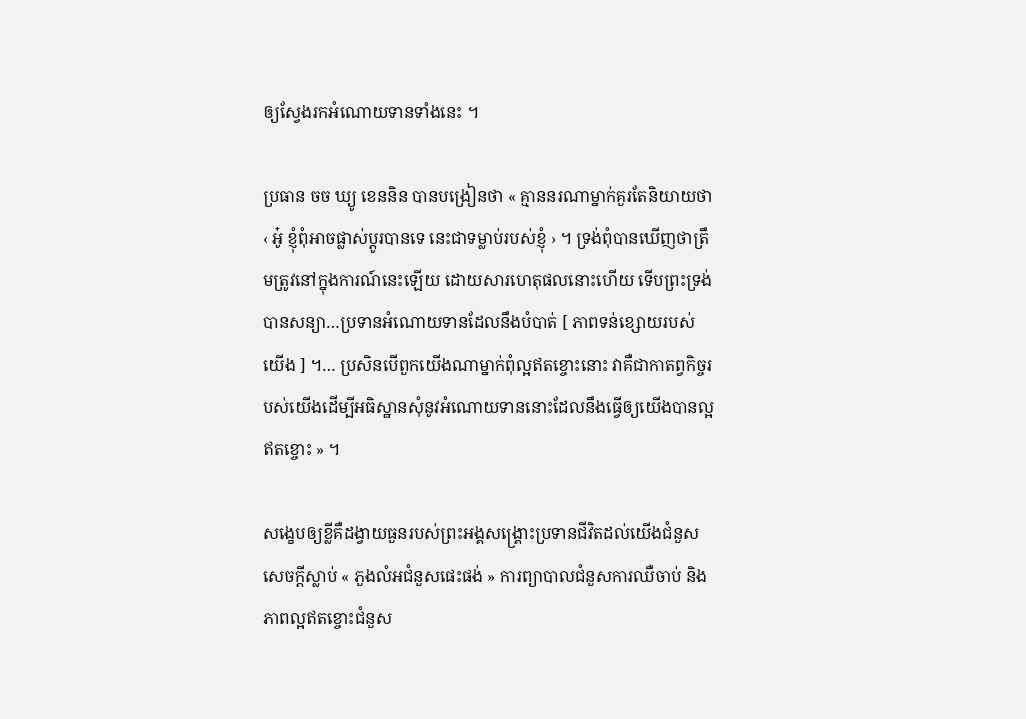ឲ្យស្វែងរកអំណោយទានទាំងនេះ ។

ប្រធាន ចច ឃ្យូ ខេននិន បានបង្រៀនថា « គ្មាននរណាម្នាក់គួរតែនិយាយថា ‹ អូ៎ ខ្ញុំពុំអាចផ្លាស់ប្តូរបានទេ នេះជាទម្លាប់របស់ខ្ញុំ › ។ ទ្រង់ពុំបានឃើញថាត្រឹមត្រូវនៅក្នុងការណ៍នេះឡើយ ដោយសារហេតុផលនោះហើយ ទើបព្រះទ្រង់បានសន្យា…ប្រទានអំណោយទានដែលនឹងបំបាត់ [ ភាពទន់ខ្សោយរបស់យើង ] ។… ប្រសិនបើពួកយើងណាម្នាក់ពុំល្អឥតខ្ចោះនោះ វាគឺជាកាតព្វកិច្ចរបស់យើងដើម្បីអធិស្ឋានសុំនូវអំណោយទាននោះដែលនឹងធ្វើឲ្យយើងបានល្អឥតខ្ចោះ » ។

សង្ខេបឲ្យខ្លីគឺដង្វាយធួនរបស់ព្រះអង្គសង្គ្រោះប្រទានជីវិតដល់យើងជំនួសសេចក្ដីស្លាប់ « ភួងលំអជំនួសផេះផង់ » ការព្យាបាលជំនួសការឈឺចាប់ និងភាពល្អឥតខ្ចោះជំនួស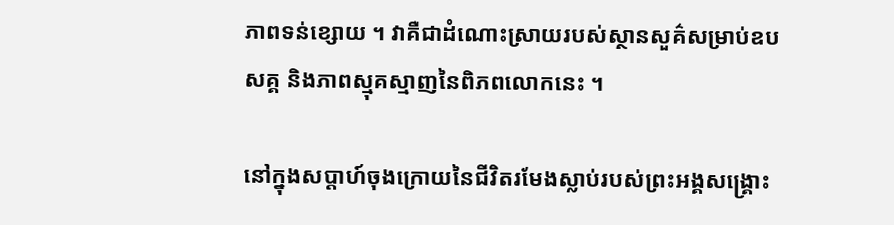ភាពទន់ខ្សោយ ។ វាគឺជាដំណោះស្រាយរបស់ស្ថានសួគ៌សម្រាប់ឧបសគ្គ និងភាពស្មុគស្មាញនៃពិភពលោកនេះ ។

នៅក្នុងសប្ដាហ៍ចុងក្រោយនៃជីវិតរមែងស្លាប់របស់ព្រះអង្គសង្គ្រោះ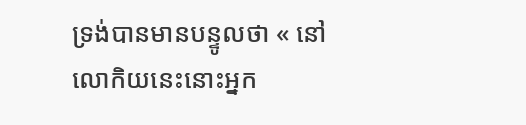ទ្រង់បានមានបន្ទូលថា « នៅលោកិយនេះនោះអ្នក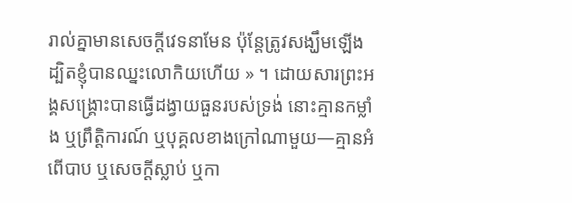រាល់គ្នាមានសេចក្តីវេទនាមែន ប៉ុន្តែត្រូវសង្ឃឹមឡើង ដ្បិតខ្ញុំបានឈ្នះលោកិយហើយ » ។ ដោយសារព្រះអង្គសង្គ្រោះបានធ្វើដង្វាយធួនរបស់ទ្រង់ នោះគ្មានកម្លាំង ឬព្រឹត្តិការណ៍ ឬបុគ្គលខាងក្រៅណាមួយ—គ្មានអំពើបាប ឬសេចក្ដីស្លាប់ ឬកា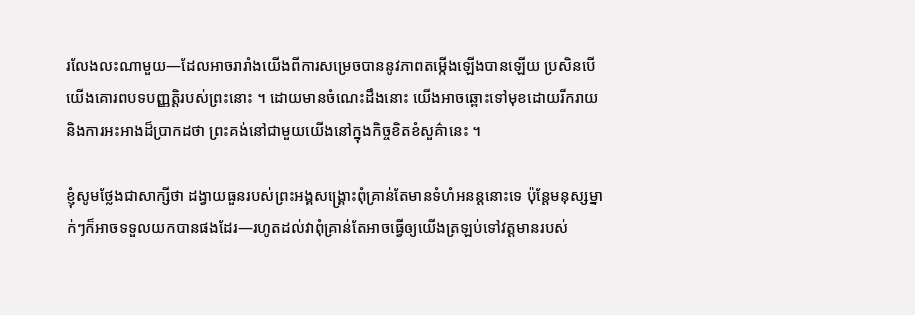រលែងលះណាមួយ—ដែលអាចរារាំងយើងពីការសម្រេចបាននូវភាពតម្កើងឡើងបានឡើយ ប្រសិនបើយើងគោរពបទបញ្ញត្តិរបស់ព្រះនោះ ។ ដោយមានចំណេះដឹងនោះ យើងអាចឆ្ពោះទៅមុខដោយរីករាយ និងការអះអាងដ៏ប្រាកដថា ព្រះគង់នៅជាមួយយើងនៅក្នុងកិច្ចខិតខំសួគ៌ានេះ ។

ខ្ញុំសូមថ្លែងជាសាក្សីថា ដង្វាយធួនរបស់ព្រះអង្គសង្គ្រោះពុំគ្រាន់តែមានទំហំអនន្ដនោះទេ ប៉ុន្តែមនុស្សម្នាក់ៗក៏អាចទទួលយកបានផងដែរ—រហូតដល់វាពុំគ្រាន់តែអាចធ្វើឲ្យយើងត្រឡប់ទៅវត្តមានរបស់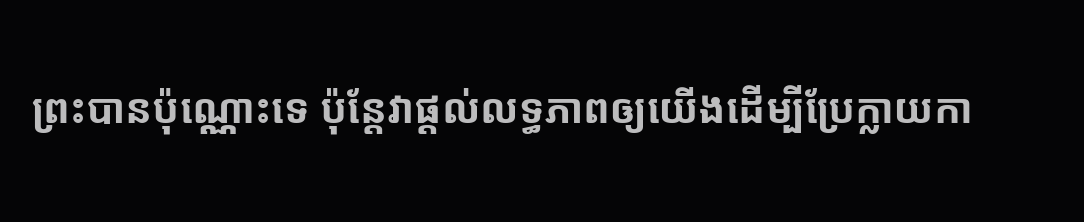ព្រះបានប៉ុណ្ណោះទេ ប៉ុន្តែវាផ្ដល់លទ្ធភាពឲ្យយើងដើម្បីប្រែក្លាយកា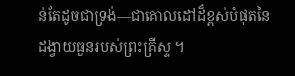ន់តែដូចជាទ្រង់—ជាគោលដៅដ៏ខ្ពស់បំផុតនៃដង្វាយធួនរបស់ព្រះគ្រីស្ទ ។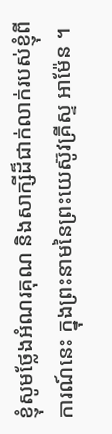ខ្ញុំសូមថ្លែងអំណរគុណ និងសាក្សីដ៏ជាក់លាក់របស់ខ្ញុំពីការណ៍នេះ ក្នុងព្រះនាមនៃព្រះយេស៊ូវគ្រីស្ទ អាម៉ែន ។